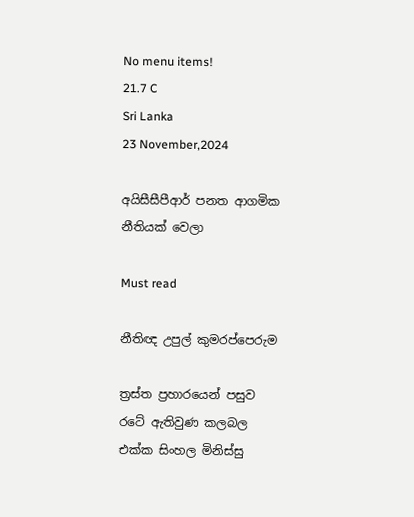No menu items!
21.7 C
Sri Lanka
23 November,2024

අයිසීසීපීආර් පනත ආගමික නීතියක් වෙලා

Must read

නීතිඥ උපුල් කුමරප්පෙරුම

ත්‍රස්ත ප්‍රහාරයෙන් පසුව රටේ ඇතිවුණ කලබල එක්ක සිංහල මිනිස්සු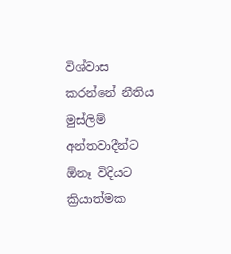විශ්වාස කරන්නේ නීතිය මුස්ලිම් අන්තවාදීන්ට ඕනෑ විදියට ක්‍රියාත්මක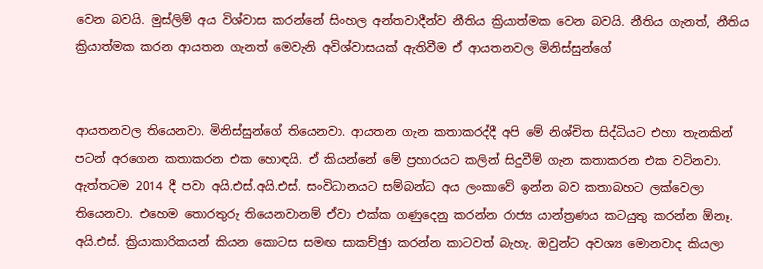වෙන බවයි. මුස්ලිම් අය විශ්වාස කරන්නේ සිංහල අන්තවාදීන්ව නීතිය ක්‍රියාත්මක වෙන බවයි. නීතිය ගැනත්, නීතිය ක්‍රියාත්මක කරන ආයතන ගැනත් මෙවැනි අවිශ්වාසයක් ඇතිවීම ඒ ආයතනවල මිනිස්සුන්ගේ


ආයතනවල තියෙනවා. මිනිස්සුන්ගේ තියෙනවා. ආයතන ගැන කතාකරද්දී අපි මේ නිශ්චිත සිද්ධියට එහා තැනකින් පටන් අරගෙන කතාකරන එක හොඳයි. ඒ කියන්නේ මේ ප්‍රහාරයට කලින් සිදුවීම් ගැන කතාකරන එක වටිනවා. ඇත්තටම 2014 දී පවා අයි.එස්.අයි.එස්. සංවිධානයට සම්බන්ධ අය ලංකාවේ ඉන්න බව කතාබහට ලක්වෙලා තියෙනවා. එහෙම තොරතුරු තියෙනවානම් ඒවා එක්ක ගණුදෙනු කරන්න රාජ්‍ය යාන්ත්‍රණය කටයුතු කරන්න ඕනෑ. අයි.එස්. ක්‍රියාකාරිකයන් කියන කොටස සමඟ සාකච්ඡුා කරන්න කාටවත් බැහැ. ඔවුන්ට අවශ්‍ය මොනවාද කියලා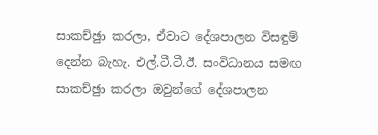සාකච්ඡුා කරලා, ඒවාට දේශපාලන විසඳුම් දෙන්න බැහැ. එල්.ටී.ටී.ඊ. සංවිධානය සමඟ සාකච්ඡුා කරලා ඔවුන්ගේ දේශපාලන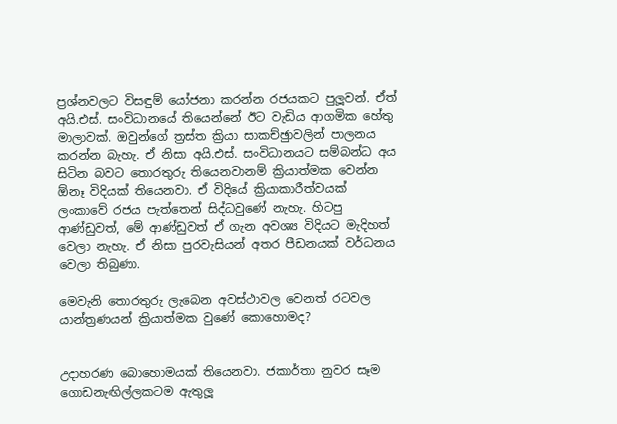ප්‍රශ්නවලට විසඳුම් යෝජනා කරන්න රජයකට පුලූවන්. ඒත් අයි.එස්. සංවිධානයේ තියෙන්නේ ඊට වැඩිය ආගමික හේතු මාලාවක්. ඔවුන්ගේ ත්‍රස්ත ක්‍රියා සාකච්ඡුාවලින් පාලනය කරන්න බැහැ. ඒ නිසා අයි.එස්. සංවිධානයට සම්බන්ධ අය සිටින බවට තොරතුරු තියෙනවානම් ක්‍රියාත්මක වෙන්න ඕනෑ විදියක් තියෙනවා. ඒ විදියේ ක්‍රියාකාරීත්වයක් ලංකාවේ රජය පැත්තෙන් සිද්ධවුණේ නැහැ. හිටපු ආණ්ඩුවත්, මේ ආණ්ඩුවත් ඒ ගැන අවශ්‍ය විදියට මැදිහත් වෙලා නැහැ. ඒ නිසා පුරවැසියන් අතර පීඩනයක් වර්ධනය වෙලා තිබුණා.

මෙවැනි තොරතුරු ලැබෙන අවස්ථාවල වෙනත් රටවල යාන්ත්‍රණයන් ක්‍රියාත්මක වුණේ කොහොමද?


උදාහරණ බොහොමයක් තියෙනවා. ජකාර්තා නුවර සෑම ගොඩනැඟිල්ලකටම ඇතුලූ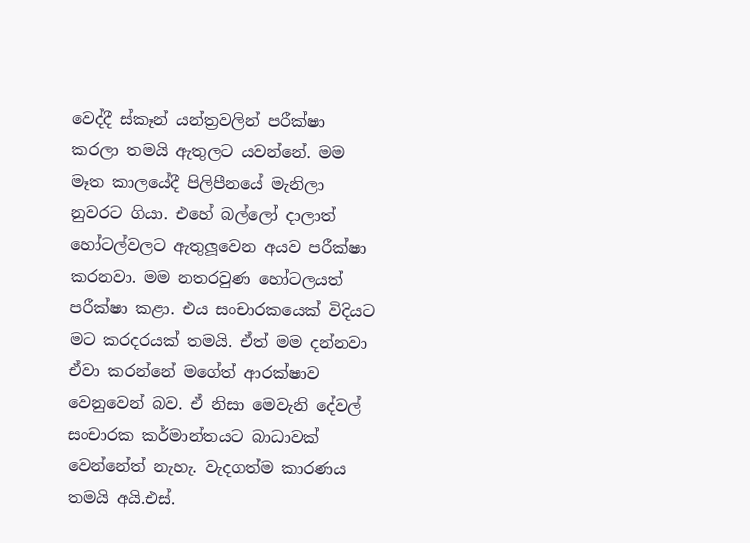වෙද්දී ස්කෑන් යන්ත්‍රවලින් පරීක්ෂා කරලා තමයි ඇතුලට යවන්නේ. මම මෑත කාලයේදී පිලිපීනයේ මැනිලා නුවරට ගියා. එහේ බල්ලෝ දාලාත් හෝටල්වලට ඇතුලූවෙන අයව පරීක්ෂා කරනවා. මම නතරවුණ හෝටලයත් පරීක්ෂා කළා. එය සංචාරකයෙක් විදියට මට කරදරයක් තමයි. ඒත් මම දන්නවා ඒවා කරන්නේ මගේත් ආරක්ෂාව වෙනුවෙන් බව. ඒ නිසා මෙවැනි දේවල් සංචාරක කර්මාන්තයට බාධාවක් වෙන්නේත් නැහැ. වැදගත්ම කාරණය තමයි අයි.එස්.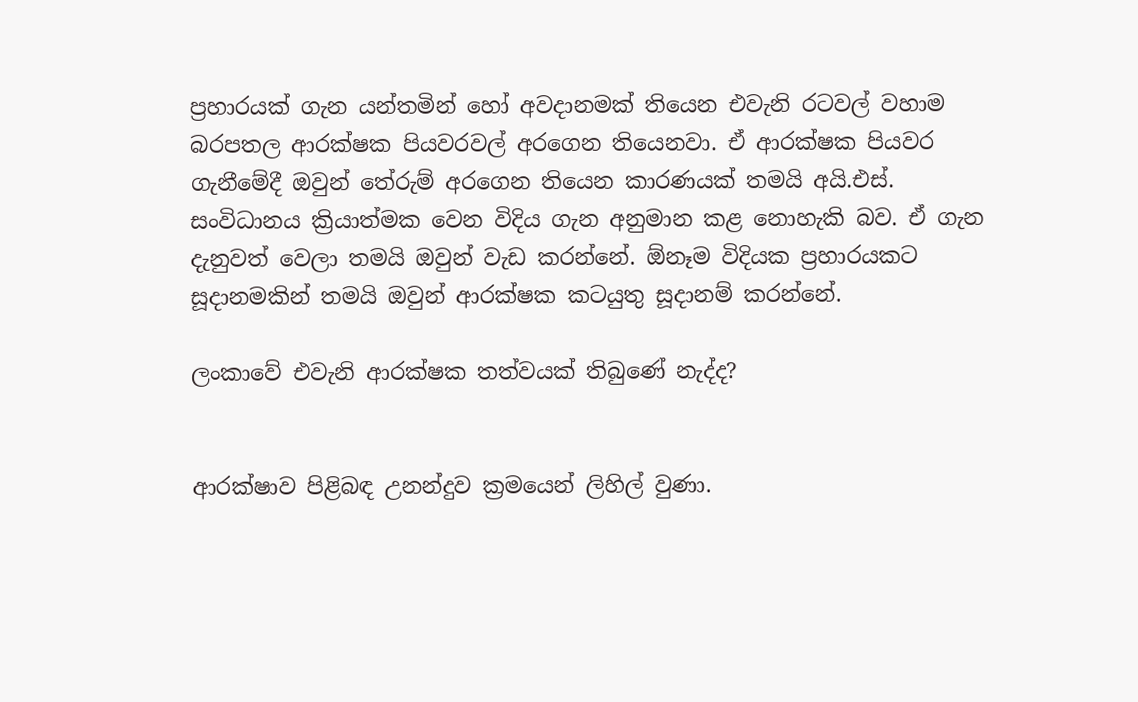ප්‍රහාරයක් ගැන යන්තමින් හෝ අවදානමක් තියෙන එවැනි රටවල් වහාම බරපතල ආරක්ෂක පියවරවල් අරගෙන තියෙනවා. ඒ ආරක්ෂක පියවර ගැනීමේදී ඔවුන් තේරුම් අරගෙන තියෙන කාරණයක් තමයි අයි.එස්. සංවිධානය ක්‍රියාත්මක වෙන විදිය ගැන අනුමාන කළ නොහැකි බව. ඒ ගැන දැනුවත් වෙලා තමයි ඔවුන් වැඩ කරන්නේ. ඕනෑම විදියක ප්‍රහාරයකට සූදානමකින් තමයි ඔවුන් ආරක්ෂක කටයුතු සූදානම් කරන්නේ.

ලංකාවේ එවැනි ආරක්ෂක තත්වයක් තිබුණේ නැද්ද?


ආරක්ෂාව පිළිබඳ උනන්දුව ක්‍රමයෙන් ලිහිල් වුණා.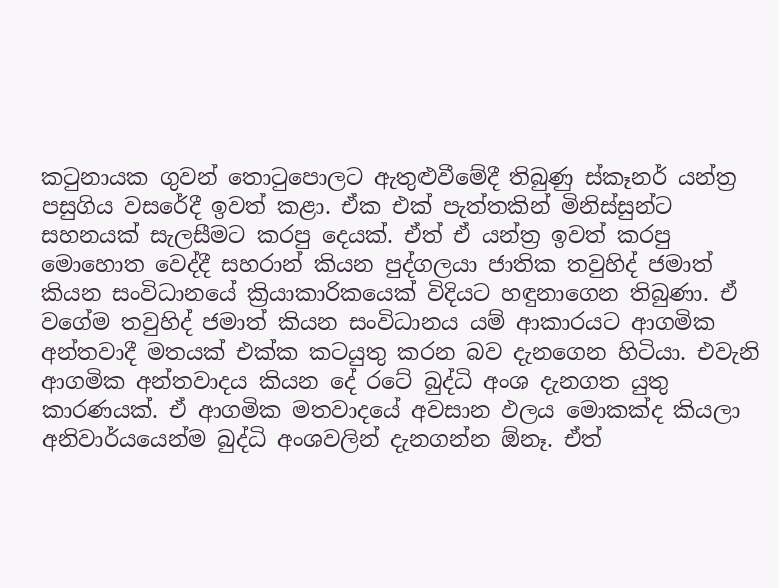කටුනායක ගුවන් තොටුපොලට ඇතුළුවීමේදී තිබුණු ස්කෑනර් යන්ත්‍ර පසුගිය වසරේදී ඉවත් කළා. ඒක එක් පැත්තකින් මිනිස්සුන්ට සහනයක් සැලසීමට කරපු දෙයක්. ඒත් ඒ යන්ත්‍ර ඉවත් කරපු මොහොත වෙද්දී සහරාන් කියන පුද්ගලයා ජාතික තවුහිද් ජමාත් කියන සංවිධානයේ ක්‍රියාකාරිකයෙක් විදියට හඳුනාගෙන තිබුණා. ඒ වගේම තවුහිද් ජමාත් කියන සංවිධානය යම් ආකාරයට ආගමික අන්තවාදී මතයක් එක්ක කටයුතු කරන බව දැනගෙන හිටියා. එවැනි ආගමික අන්තවාදය කියන දේ රටේ බුද්ධි අංශ දැනගත යුතු කාරණයක්. ඒ ආගමික මතවාදයේ අවසාන ඵලය මොකක්ද කියලා අනිවාර්යයෙන්ම බුද්ධි අංශවලින් දැනගන්න ඕනෑ. ඒත්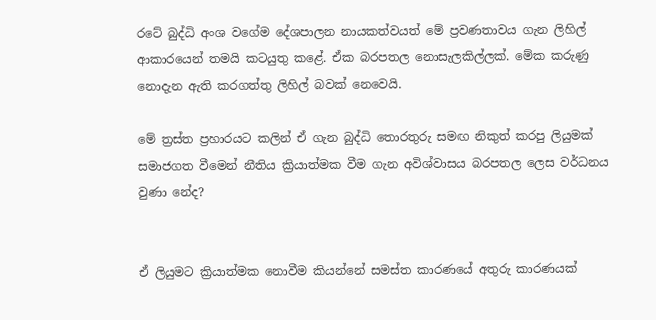රටේ බුද්ධි අංශ වගේම දේශපාලන නායකත්වයත් මේ ප්‍රවණතාවය ගැන ලිහිල් ආකාරයෙන් තමයි කටයුතු කළේ. ඒක බරපතල නොසැලකිල්ලක්. මේක කරුණු නොදැන ඇති කරගත්තු ලිහිල් බවක් නෙවෙයි.

මේ ත්‍රස්ත ප්‍රහාරයට කලින් ඒ ගැන බුද්ධි තොරතුරු සමඟ නිකුත් කරපු ලියුමක් සමාජගත වීමෙන් නීතිය ක්‍රියාත්මක වීම ගැන අවිශ්වාසය බරපතල ලෙස වර්ධනය වුණා නේද?


ඒ ලියුමට ක්‍රියාත්මක නොවීම කියන්නේ සමස්ත කාරණයේ අතුරු කාරණයක්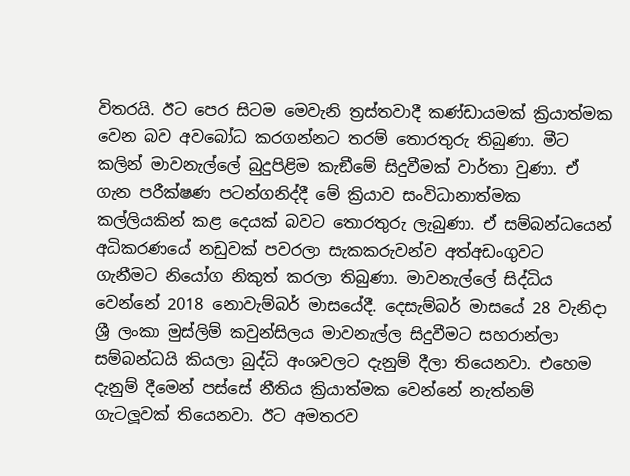විතරයි. ඊට පෙර සිටම මෙවැනි ත්‍රස්තවාදී කණ්ඩායමක් ක්‍රියාත්මක වෙන බව අවබෝධ කරගන්නට තරම් තොරතුරු තිබුණා. මීට කලින් මාවනැල්ලේ බුදුපිළිම කැඞීමේ සිදුවීමක් වාර්තා වුණා. ඒ ගැන පරීක්ෂණ පටන්ගනිද්දී මේ ක්‍රියාව සංවිධානාත්මක කල්ලියකින් කළ දෙයක් බවට තොරතුරු ලැබුණා. ඒ සම්බන්ධයෙන් අධිකරණයේ නඩුවක් පවරලා සැකකරුවන්ව අත්අඩංගුවට ගැනීමට නියෝග නිකුත් කරලා තිබුණා. මාවනැල්ලේ සිද්ධිය වෙන්නේ 2018 නොවැම්බර් මාසයේදී. දෙසැම්බර් මාසයේ 28 වැනිදා ශ්‍රී ලංකා මුස්ලිම් කවුන්සිලය මාවනැල්ල සිදුවීමට සහරාන්ලා සම්බන්ධයි කියලා බුද්ධි අංශවලට දැනුම් දීලා තියෙනවා. එහෙම දැනුම් දීමෙන් පස්සේ නීතිය ක්‍රියාත්මක වෙන්නේ නැත්නම් ගැටලූවක් තියෙනවා. ඊට අමතරව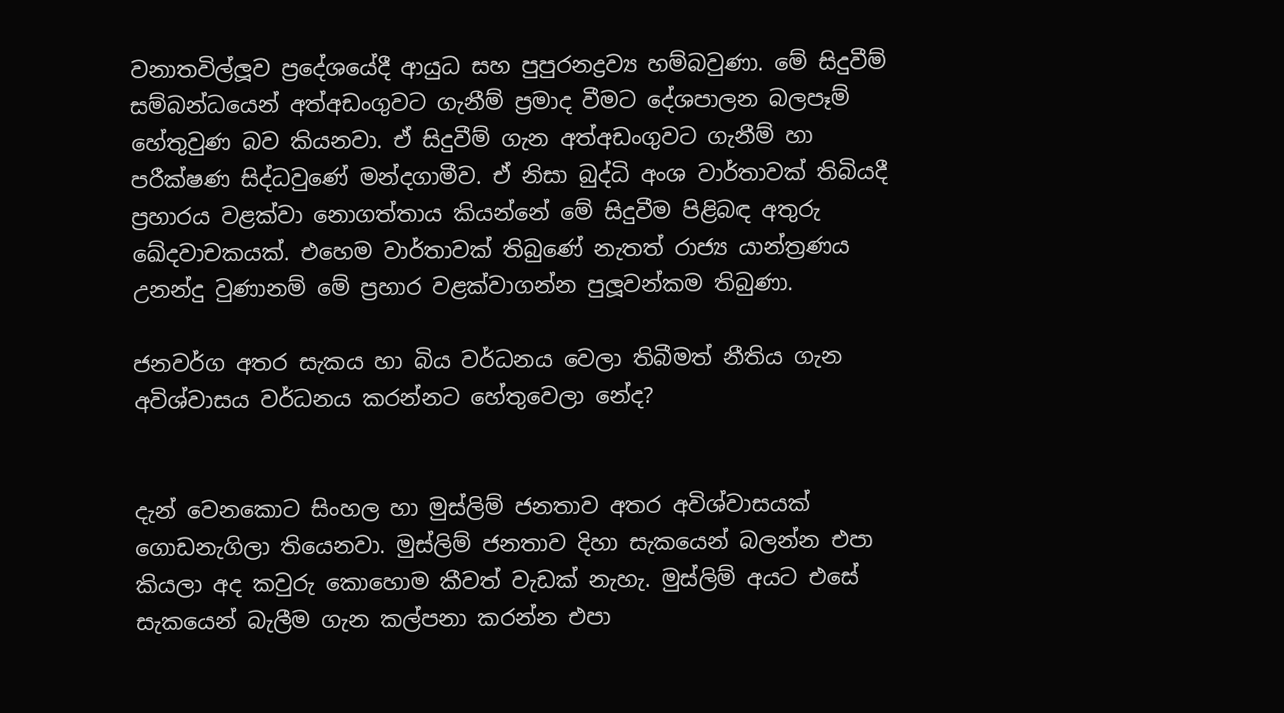වනාතවිල්ලූව ප්‍රදේශයේදී ආයුධ සහ පුපුරනද්‍රව්‍ය හම්බවුණා. මේ සිදුවීම් සම්බන්ධයෙන් අත්අඩංගුවට ගැනීම් ප්‍රමාද වීමට දේශපාලන බලපෑම් හේතුවුණ බව කියනවා. ඒ සිදුවීම් ගැන අත්අඩංගුවට ගැනීම් හා පරීක්ෂණ සිද්ධවුණේ මන්දගාමීව. ඒ නිසා බුද්ධි අංශ වාර්තාවක් තිබියදී ප්‍රහාරය වළක්වා නොගත්තාය කියන්නේ මේ සිදුවීම පිළිබඳ අතුරු ඛේදවාචකයක්. එහෙම වාර්තාවක් තිබුණේ නැතත් රාජ්‍ය යාන්ත්‍රණය උනන්දු වුණානම් මේ ප්‍රහාර වළක්වාගන්න පුලූවන්කම තිබුණා.

ජනවර්ග අතර සැකය හා බිය වර්ධනය වෙලා තිබීමත් නීතිය ගැන අවිශ්වාසය වර්ධනය කරන්නට හේතුවෙලා නේද?


දැන් වෙනකොට සිංහල හා මුස්ලිම් ජනතාව අතර අවිශ්වාසයක් ගොඩනැගිලා තියෙනවා. මුස්ලිම් ජනතාව දිහා සැකයෙන් බලන්න එපා කියලා අද කවුරු කොහොම කීවත් වැඩක් නැහැ. මුස්ලිම් අයට එසේ සැකයෙන් බැලීම ගැන කල්පනා කරන්න එපා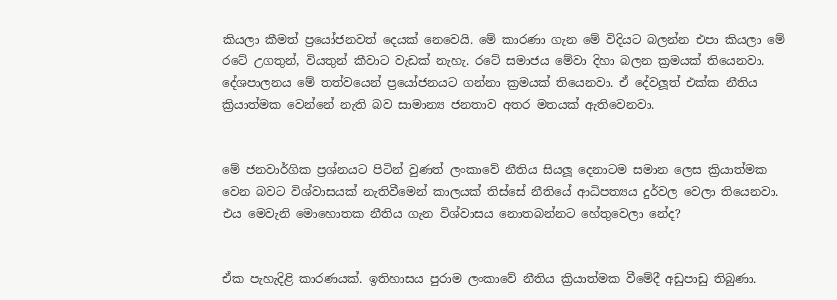කියලා කීමත් ප්‍රයෝජනවත් දෙයක් නෙවෙයි. මේ කාරණා ගැන මේ විදියට බලන්න එපා කියලා මේ රටේ උගතුන්, වියතුන් කීවාට වැඩක් නැහැ. රටේ සමාජය මේවා දිහා බලන ක්‍රමයක් තියෙනවා. දේශපාලනය මේ තත්වයෙන් ප්‍රයෝජනයට ගන්නා ක්‍රමයක් තියෙනවා. ඒ දේවලූත් එක්ක නීතිය ක්‍රියාත්මක වෙන්නේ නැති බව සාමාන්‍ය ජනතාව අතර මතයක් ඇතිවෙනවා.


මේ ජනවාර්ගික ප්‍රශ්නයට පිටින් වුණත් ලංකාවේ නීතිය සියලූ දෙනාටම සමාන ලෙස ක්‍රියාත්මක වෙන බවට විශ්වාසයක් නැතිවීමෙන් කාලයක් තිස්සේ නීතියේ ආධිපත්‍යය දුර්වල වෙලා තියෙනවා. එය මෙවැනි මොහොතක නීතිය ගැන විශ්වාසය නොතබන්නට හේතුවෙලා නේද?


ඒක පැහැදිළි කාරණයක්. ඉතිහාසය පුරාම ලංකාවේ නීතිය ක්‍රියාත්මක වීමේදී අඩුපාඩු තිබුණා.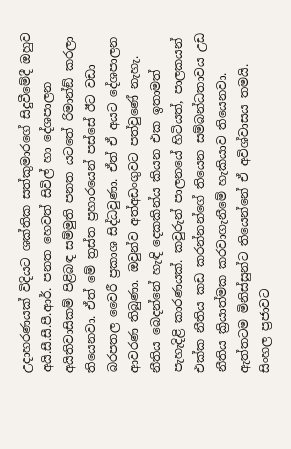උදාහරණයක් විදියට ශක්තික සත්කුමාරගේ සිදුවීමේදී ඔහුව අයි.සී.සී.පී.ආර්. පනත හෙවත් සිවිල් හා දේශපාලන අයිතිවාසිකම් පිළිබඳ සම්මුති පනත යටතේ රිමාන්ඞ් කරලා තියෙනවා. ඒත් මේ ත්‍රස්ත ප්‍රහාරයෙන් පස්සේ ඊට වඩා බරපතල වෛරී ප්‍රකාශ සිද්ධවුණා. ඒත් ඒ අයට දේශපාලන ආවරණ තිබුණා. ඔවුන්ව අත්අඩංගුවට පත්වුණේ නැහැ. නීතිය බෙදන්නේ හැඳි දෙකකින්ය කියන එක ඉතාමත් පැහැදිළි කාරණයක්. කවුරුන් පාලනයේ හිටියත්, පාලකයන් එක්ක නීතිය කඩ කරන්නන්ගේ තියෙන සම්බන්ධතාවය උඩ නීතිය ක්‍රියාත්මක කරවාගැනීමේ හැකියාව තියෙනවා. ඇත්තටම මිනිස්සුන්ට තියෙන්නේ ඒ අවිශ්වාසය තමයි. සිංහල ප්‍රජාවට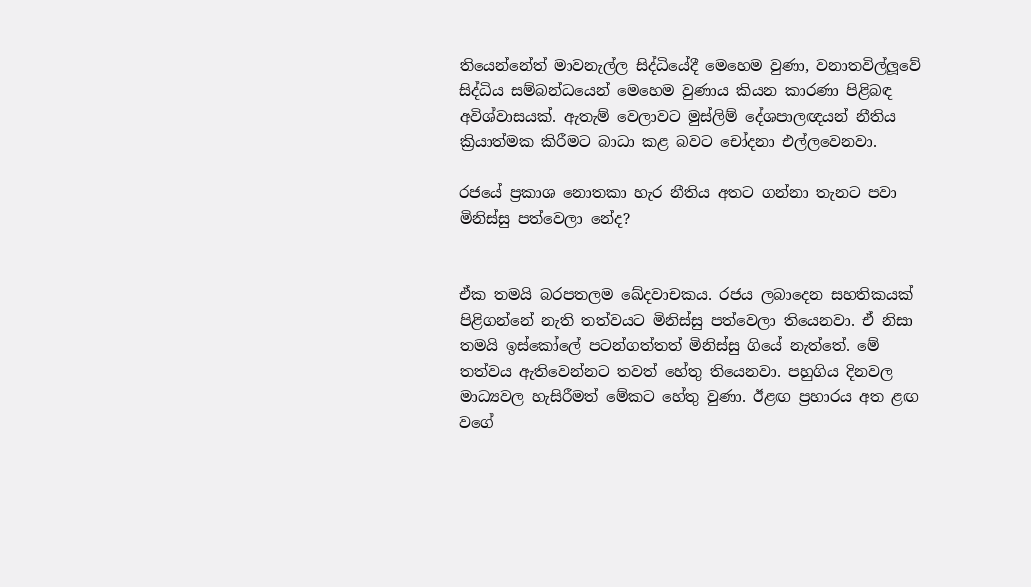තියෙන්නේත් මාවනැල්ල සිද්ධියේදී මෙහෙම වුණා, වනාතවිල්ලූවේ සිද්ධිය සම්බන්ධයෙන් මෙහෙම වුණාය කියන කාරණා පිළිබඳ අවිශ්වාසයක්. ඇතැම් වෙලාවට මුස්ලිම් දේශපාලඥයන් නීතිය ක්‍රියාත්මක කිරීමට බාධා කළ බවට චෝදනා එල්ලවෙනවා.

රජයේ ප්‍රකාශ නොතකා හැර නීතිය අතට ගන්නා තැනට පවා මිනිස්සු පත්වෙලා නේද?


ඒක තමයි බරපතලම ඛේදවාචකය. රජය ලබාදෙන සහතිකයක් පිළිගන්නේ නැති තත්වයට මිනිස්සු පත්වෙලා තියෙනවා. ඒ නිසා තමයි ඉස්කෝලේ පටන්ගත්තත් මිනිස්සු ගියේ නැත්තේ. මේ තත්වය ඇතිවෙන්නට තවත් හේතු තියෙනවා. පහුගිය දිනවල මාධ්‍යවල හැසිරීමත් මේකට හේතු වුණා. ඊළඟ ප්‍රහාරය අත ළඟ වගේ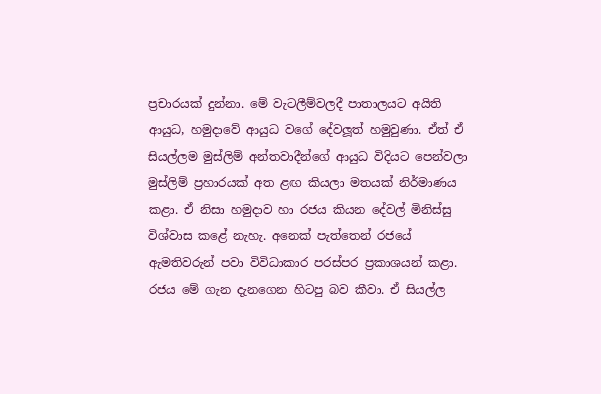ප්‍රචාරයක් දුන්නා. මේ වැටලීම්වලදී පාතාලයට අයිති ආයුධ, හමුදාවේ ආයුධ වගේ දේවලූත් හමුවුණා. ඒත් ඒ සියල්ලම මුස්ලිම් අන්තවාදීන්ගේ ආයුධ විදියට පෙන්වලා මුස්ලිම් ප්‍රහාරයක් අත ළඟ කියලා මතයක් නිර්මාණය කළා. ඒ නිසා හමුදාව හා රජය කියන දේවල් මිනිස්සු විශ්වාස කළේ නැහැ. අනෙක් පැත්තෙන් රජයේ ඇමතිවරුන් පවා විවිධාකාර පරස්පර ප්‍රකාශයන් කළා. රජය මේ ගැන දැනගෙන හිටපු බව කීවා. ඒ සියල්ල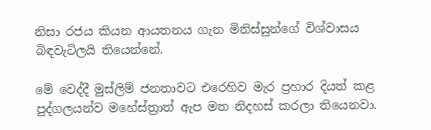නිසා රජය කියන ආයතනය ගැන මිනිස්සුන්ගේ විශ්වාසය බිඳවැටිලයි තියෙන්නේ.

මේ වෙද්දී මුස්ලිම් ජනතාවට එරෙහිව මැර ප්‍රහාර දියත් කළ පුද්ගලයන්ව මහේස්ත්‍රාත් ඇප මත නිදහස් කරලා තියෙනවා.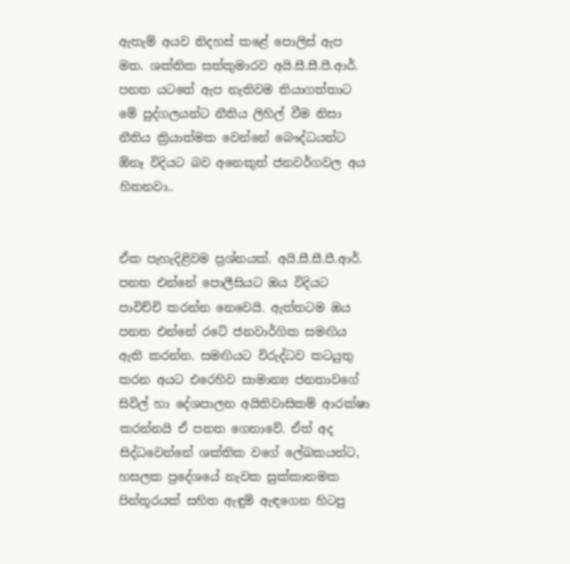ඇතැම් අයව නිදහස් කළේ පොලිස් ඇප මත. ශක්තික සත්කුමාරව අයි.සී.සී.පී.ආර්. පනත යටතේ ඇප නැතිවම තියාගත්තාට මේ පුද්ගලයන්ට නීතිය ලිහිල් වීම නිසා නීතිය ක්‍රියාත්මක වෙන්නේ බෞද්ධයන්ට ඕනෑ විදියට බව අනෙකුත් ජනවර්ගවල අය හිතනවා..


ඒක පැහැදිළිවම ප්‍රශ්නයක්. අයි.සී.සී.පී.ආර්. පනත එන්නේ පොලීසියට ඔය විදියට පාවිච්චි කරන්න නෙවෙයි. ඇත්තටම ඔය පනත එන්නේ රටේ ජනවාර්ගික සමඟිය ඇති කරන්න. සමඟියට විරුද්ධව කටයුතු කරන අයට එරෙහිව සාමාන්‍ය ජනතාවගේ සිවිල් හා දේශපාලන අයිතිවාසිකම් ආරක්ෂා කරන්නයි ඒ පනත ගෙනාවේ. ඒත් අද සිද්ධවෙන්නේ ශක්තික වගේ ලේඛකයන්ට, හසලක ප්‍රදේශයේ නැවක සුක්කානමක පින්තූරයක් සහිත ඇඳුම් ඇඳගෙන හිටපු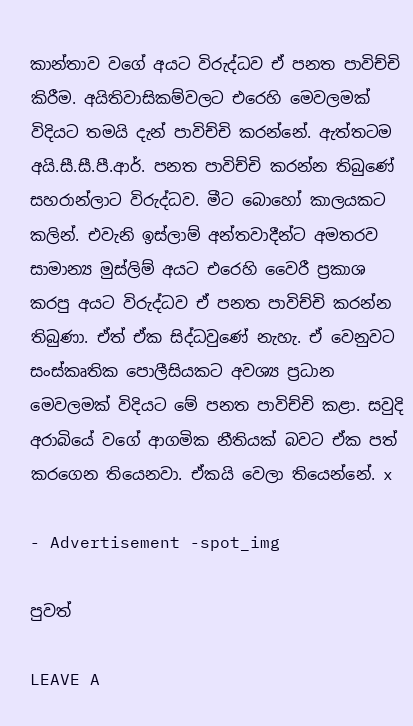කාන්තාව වගේ අයට විරුද්ධව ඒ පනත පාවිච්චි කිරීම. අයිතිවාසිකම්වලට එරෙහි මෙවලමක් විදියට තමයි දැන් පාවිච්චි කරන්නේ. ඇත්තටම අයි.සී.සී.පී.ආර්. පනත පාවිච්චි කරන්න තිබුණේ සහරාන්ලාට විරුද්ධව. මීට බොහෝ කාලයකට කලින්. එවැනි ඉස්ලාම් අන්තවාදීන්ට අමතරව සාමාන්‍ය මුස්ලිම් අයට එරෙහි වෛරී ප්‍රකාශ කරපු අයට විරුද්ධව ඒ පනත පාවිච්චි කරන්න තිබුණා. ඒත් ඒක සිද්ධවුණේ නැහැ. ඒ වෙනුවට සංස්කෘතික පොලීසියකට අවශ්‍ය ප්‍රධාන මෙවලමක් විදියට මේ පනත පාවිච්චි කළා. සවුදි අරාබියේ වගේ ආගමික නීතියක් බවට ඒක පත් කරගෙන තියෙනවා. ඒකයි වෙලා තියෙන්නේ. x

- Advertisement -spot_img

පුවත්

LEAVE A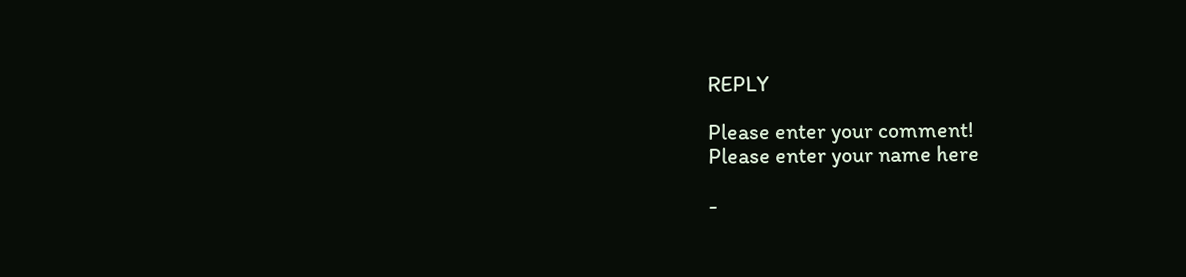REPLY

Please enter your comment!
Please enter your name here

-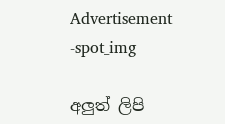Advertisement -spot_img

අලුත් ලිපි